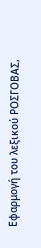Εφαρμογή του λεξικού ΡΟΣΓΟΒΑΣ,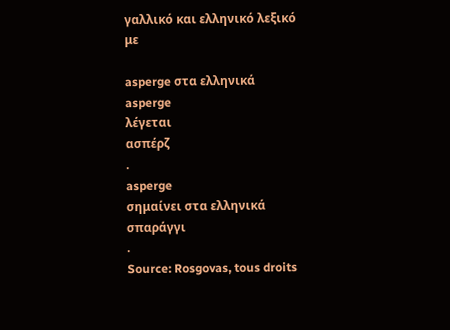γαλλικό και ελληνικό λεξικό με

asperge στα ελληνικά
asperge
λέγεται
ασπέρζ
.
asperge
σημαίνει στα ελληνικά
σπαράγγι
.
Source: Rosgovas, tous droits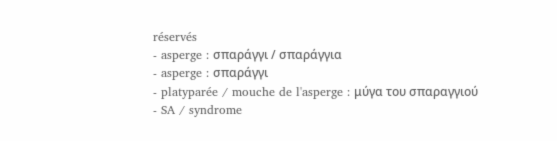réservés
- asperge : σπαράγγι / σπαράγγια
- asperge : σπαράγγι
- platyparée / mouche de l'asperge : μύγα του σπαραγγιού
- SA / syndrome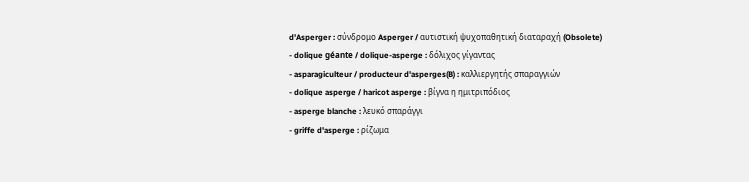d'Asperger : σύνδρομο Asperger / αυτιστική ψυχοπαθητική διαταραχή (Obsolete)
- dolique géante / dolique-asperge : δόλιχος γίγαντας
- asparagiculteur / producteur d'asperges(B) : καλλιεργητής σπαραγγιών
- dolique asperge / haricot asperge : βίγνα η ημιτριπόδιος
- asperge blanche : λευκό σπαράγγι
- griffe d'asperge : ρίζωμα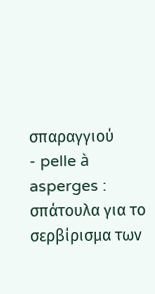σπαραγγιού
- pelle à asperges : σπάτουλα για το σερβίρισμα των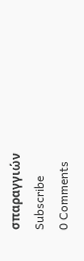σπαραγγιών
Subscribe
0 Comments